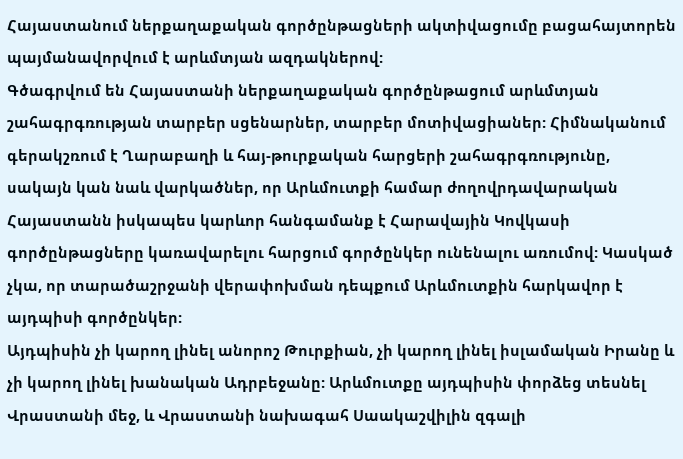Հայաստանում ներքաղաքական գործընթացների ակտիվացումը բացահայտորեն պայմանավորվում է արևմտյան ազդակներով:
Գծագրվում են Հայաստանի ներքաղաքական գործընթացում արևմտյան շահագրգռության տարբեր սցենարներ, տարբեր մոտիվացիաներ: Հիմնականում գերակշռում է Ղարաբաղի և հայ-թուրքական հարցերի շահագրգռությունը, սակայն կան նաև վարկածներ, որ Արևմուտքի համար ժողովրդավարական Հայաստանն իսկապես կարևոր հանգամանք է Հարավային Կովկասի գործընթացները կառավարելու հարցում գործընկեր ունենալու առումով: Կասկած չկա, որ տարածաշրջանի վերափոխման դեպքում Արևմուտքին հարկավոր է այդպիսի գործընկեր:
Այդպիսին չի կարող լինել անորոշ Թուրքիան, չի կարող լինել իսլամական Իրանը և չի կարող լինել խանական Ադրբեջանը: Արևմուտքը այդպիսին փորձեց տեսնել Վրաստանի մեջ, և Վրաստանի նախագահ Սաակաշվիլին զգալի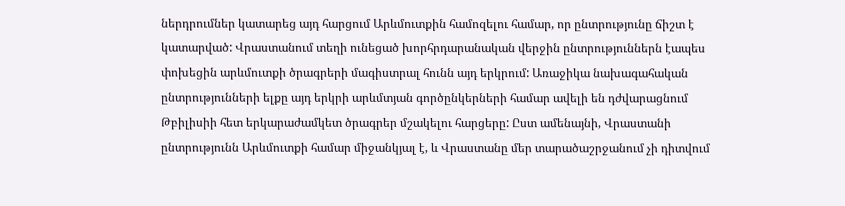ներդրումներ կատարեց այդ հարցում Արևմուտքին համոզելու համար, որ ընտրությունը ճիշտ է կատարված: Վրաստանում տեղի ունեցած խորհրդարանական վերջին ընտրություններն էապես փոխեցին արևմուտքի ծրագրերի մագիստրալ հունն այդ երկրում: Առաջիկա նախագահական ընտրությունների ելքը այդ երկրի արևմտյան գործընկերների համար ավելի են դժվարացնում Թբիլիսիի հետ երկարաժամկետ ծրագրեր մշակելու հարցերը: Ըստ ամենայնի, Վրաստանի ընտրությունն Արևմուտքի համար միջանկյալ է, և Վրաստանը մեր տարածաշրջանում չի դիտվում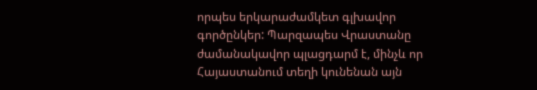որպես երկարաժամկետ գլխավոր գործընկեր: Պարզապես Վրաստանը ժամանակավոր պլացդարմ է, մինչև որ Հայաստանում տեղի կունենան այն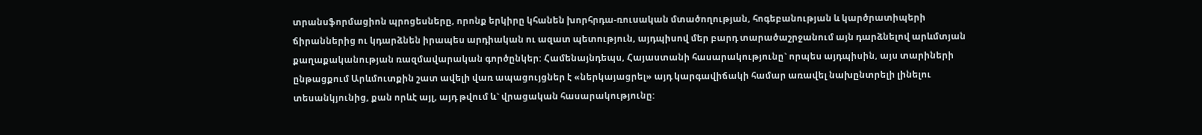տրանսֆորմացիոն պրոցեսները, որոնք երկիրը կհանեն խորհրդա-ռուսական մտածողության, հոգեբանության և կարծրատիպերի ճիրաններից ու կդարձնեն իրապես արդիական ու ազատ պետություն, այդպիսով մեր բարդ տարածաշրջանում այն դարձնելով արևմտյան քաղաքականության ռազմավարական գործընկեր: Համենայնդեպս, Հայաստանի հասարակությունը` որպես այդպիսին, այս տարիների ընթացքում Արևմուտքին շատ ավելի վառ ապացույցներ է «ներկայացրել» այդ կարգավիճակի համար առավել նախընտրելի լինելու տեսանկյունից, քան որևէ այլ, այդ թվում և` վրացական հասարակությունը: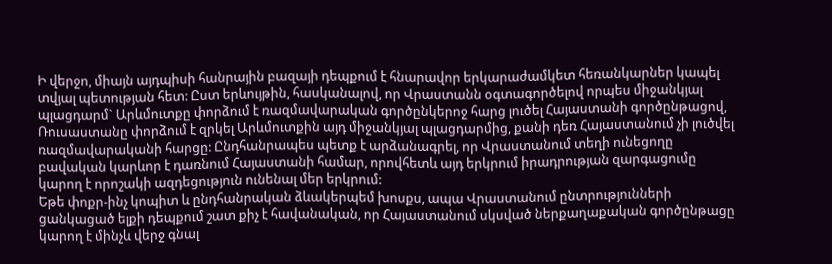Ի վերջո, միայն այդպիսի հանրային բազայի դեպքում է հնարավոր երկարաժամկետ հեռանկարներ կապել տվյալ պետության հետ: Ըստ երևույթին, հասկանալով, որ Վրաստանն օգտագործելով որպես միջանկյալ պլացդարմ` Արևմուտքը փորձում է ռազմավարական գործընկերոջ հարց լուծել Հայաստանի գործընթացով, Ռուսաստանը փորձում է զրկել Արևմուտքին այդ միջանկյալ պլացդարմից, քանի դեռ Հայաստանում չի լուծվել ռազմավարականի հարցը: Ընդհանրապես պետք է արձանագրել, որ Վրաստանում տեղի ունեցողը բավական կարևոր է դառնում Հայաստանի համար, որովհետև այդ երկրում իրադրության զարգացումը կարող է որոշակի ազդեցություն ունենալ մեր երկրում:
Եթե փոքր-ինչ կոպիտ և ընդհանրական ձևակերպեմ խոսքս, ապա Վրաստանում ընտրությունների ցանկացած ելքի դեպքում շատ քիչ է հավանական, որ Հայաստանում սկսված ներքաղաքական գործընթացը կարող է մինչև վերջ գնալ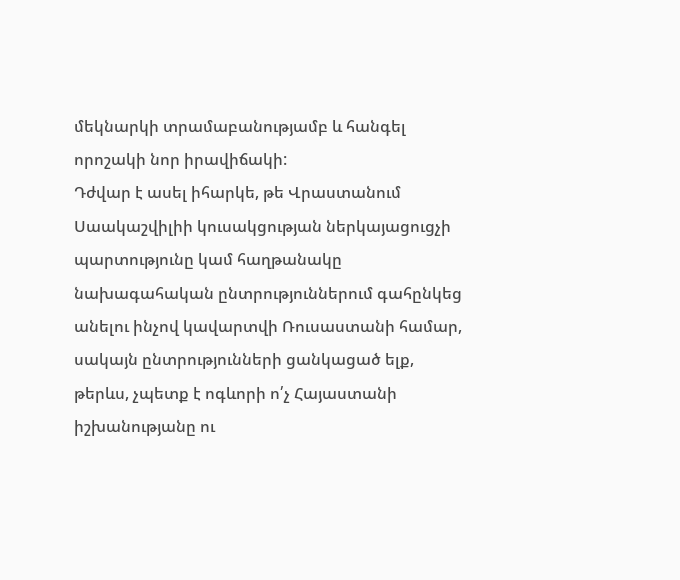մեկնարկի տրամաբանությամբ և հանգել որոշակի նոր իրավիճակի:
Դժվար է ասել իհարկե, թե Վրաստանում Սաակաշվիլիի կուսակցության ներկայացուցչի պարտությունը կամ հաղթանակը նախագահական ընտրություններում գահընկեց անելու ինչով կավարտվի Ռուսաստանի համար, սակայն ընտրությունների ցանկացած ելք, թերևս, չպետք է ոգևորի ո՛չ Հայաստանի իշխանությանը ու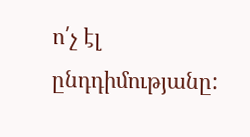ո՛չ էլ ընդդիմությանը: